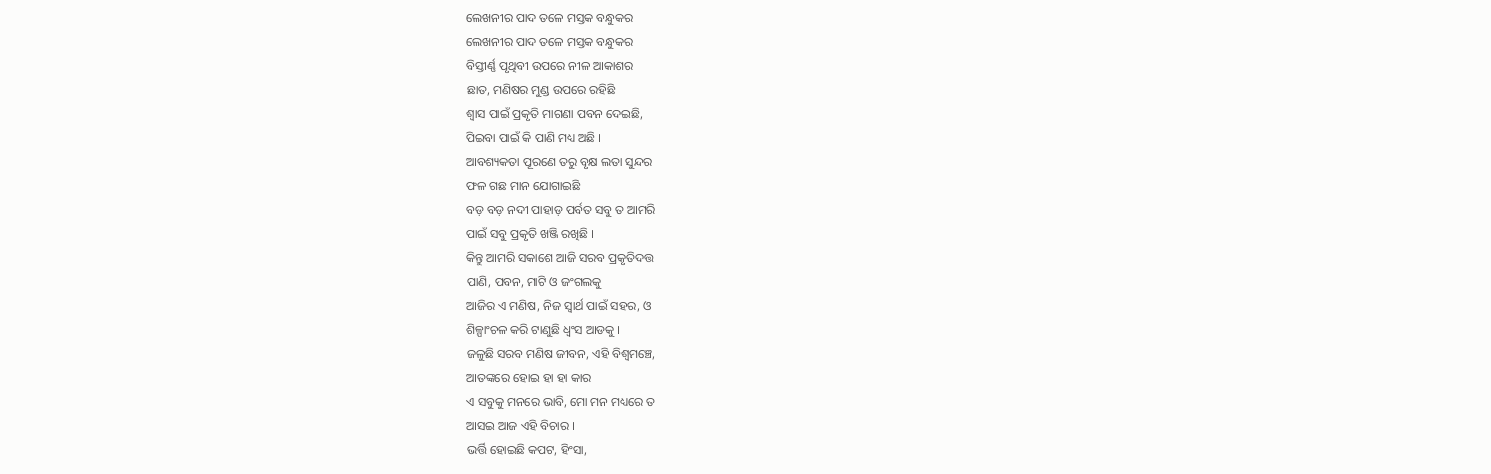ଲେଖନୀର ପାଦ ତଳେ ମସ୍ତକ ବନ୍ଧୁକର
ଲେଖନୀର ପାଦ ତଳେ ମସ୍ତକ ବନ୍ଧୁକର
ବିସ୍ତୀର୍ଣ୍ଣ ପୃଥିବୀ ଉପରେ ନୀଳ ଆକାଶର
ଛାତ, ମଣିଷର ମୁଣ୍ଡ ଉପରେ ରହିଛି
ଶ୍ବାସ ପାଇଁ ପ୍ରକୃତି ମାଗଣା ପବନ ଦେଇଛି,
ପିଇବା ପାଇଁ କି ପାଣି ମଧ୍ୟ ଅଛି ।
ଆବଶ୍ୟକତା ପୂରଣେ ତରୁ ବୃକ୍ଷ ଲତା ସୁନ୍ଦର
ଫଳ ଗଛ ମାନ ଯୋଗାଇଛି
ବଡ଼ ବଡ଼ ନଦୀ ପାହାଡ଼ ପର୍ବତ ସବୁ ତ ଆମରି
ପାଇଁ ସବୁ ପ୍ରକୃତି ଖଞ୍ଜି ରଖିଛି ।
କିନ୍ତୁ ଆମରି ସକାଶେ ଆଜି ସରବ ପ୍ରକୃତିଦତ୍ତ
ପାଣି, ପବନ, ମାଟି ଓ ଜଂଗଲକୁ
ଆଜିର ଏ ମଣିଷ, ନିଜ ସ୍ୱାର୍ଥ ପାଇଁ ସହର, ଓ
ଶିଳ୍ପାଂଚଳ କରି ଟାଣୁଛି ଧ୍ୱଂସ ଆଡକୁ ।
ଜଳୁଛି ସରବ ମଣିଷ ଜୀବନ, ଏହି ବିଶ୍ବମଞ୍ଚେ,
ଆତଙ୍କରେ ହୋଇ ହା ହା କାର
ଏ ସବୁକୁ ମନରେ ଭାବି, ମୋ ମନ ମଧ୍ୟରେ ତ
ଆସଇ ଆଜ ଏହି ବିଚାର ।
ଭର୍ତ୍ତି ହୋଇଛି କପଟ, ହିଂସା,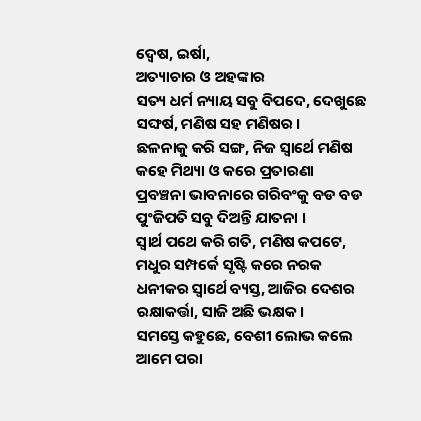ଦ୍ୱେଷ, ଇର୍ଷା,
ଅତ୍ୟାଚାର ଓ ଅହଙ୍କାର
ସତ୍ୟ ଧର୍ମ ନ୍ୟାୟ ସବୁ ବିପଦେ, ଦେଖୁଛେ
ସଙ୍ଘର୍ଷ, ମଣିଷ ସହ ମଣିଷର ।
ଛଳନାକୁ କରି ସଙ୍ଗ, ନିଜ ସ୍ୱାର୍ଥେ ମଣିଷ
କହେ ମିଥ୍ୟା ଓ କରେ ପ୍ରତାରଣା
ପ୍ରବଞ୍ଚନା ଭାବନାରେ ଗରିବଂକୁ ବଡ ବଡ
ପୁଂଜିପତି ସବୁ ଦିଅନ୍ତି ଯାତନା ।
ସ୍ବାର୍ଥ ପଥେ କରି ଗତି, ମଣିଷ କପଟେ,
ମଧୁର ସମ୍ପର୍କେ ସୃଷ୍ଟି କରେ ନରକ
ଧନୀକର ସ୍ବାର୍ଥେ ବ୍ୟସ୍ତ, ଆଜିର ଦେଶର
ରକ୍ଷାକର୍ତ୍ତା, ସାଜି ଅଛି ଭକ୍ଷକ ।
ସମସ୍ତେ କହୁଛେ, ବେଶୀ ଲୋଭ କଲେ
ଆମେ ପରା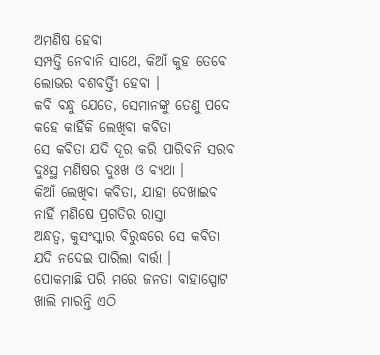ଅମଣିଷ ହେବା
ସମ୍ପତ୍ତି ନେବାନି ସାଥେ, କିଆଁ କୁହ ତେବେ
ଲୋଭର ବଶବର୍ତ୍ତିୀ ହେବା ।
କବି ବନ୍ଧୁ ଯେତେ, ସେମାନଙ୍କୁ ତେଣୁ ପଦେ
କହେ କାହିଁକି ଲେଖିବା କବିତା
ସେ କବିତା ଯଦି ଦୂର କରି ପାରିବନି ସରବ
ଦୁଃସ୍ଥ ମଣିଷର ଦୁଃଖ ଓ ବ୍ୟଥା ।
କିଆଁ ଲେଖିବା କବିତା, ଯାହା ଦେଖାଇବ
ନାହିଁ ମଣିଷେ ପ୍ରଗତିର ରାସ୍ତା
ଅନ୍ଧତ୍ୱ, କୁସଂସ୍କାର ବିରୁଦ୍ଧରେ ସେ କବିତା
ଯଦି ନଦେଇ ପାରିଲା ବାର୍ତ୍ତା ।
ପୋକମାଛି ପରି ମରେ ଜନତା ବାହାସ୍ପୋଟ
ଖାଲି ମାରନ୍ତି ଏଠି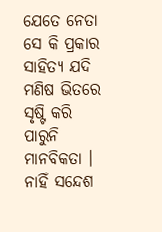ଯେତେ ନେତା
ସେ କି ପ୍ରକାର ସାହିତ୍ୟ ଯଦି ମଣିଷ ଭିତରେ
ସୃଷ୍ଟି କରି ପାରୁନି ମାନବିକତା ।
ନାହିଁ ସନ୍ଦେଶ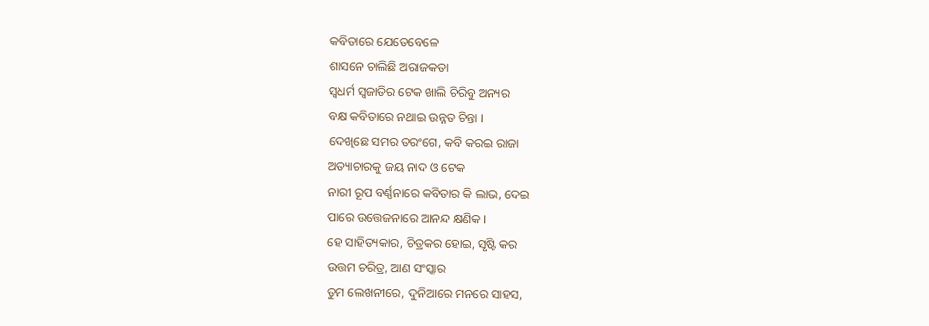କବିତାରେ ଯେତେବେଳେ
ଶାସନେ ଚାଲିଛି ଅରାଜକତା
ସ୍ୱଧର୍ମ ସ୍ୱଜାତିର ଟେକ ଖାଲି ଚିରିବୁ ଅନ୍ୟର
ବକ୍ଷ କବିତାରେ ନଥାଇ ଉନ୍ନତ ଚିନ୍ତା ।
ଦେଖିଛେ ସମର ତରଂଗେ, କବି କରଇ ରାଜା
ଅତ୍ୟାଚାରକୁ ଜୟ ନାଦ ଓ ଟେକ
ନାରୀ ରୂପ ବର୍ଣ୍ଣନାରେ କବିତାର କି ଲାଭ, ଦେଇ
ପାରେ ଉତ୍ତେଜନାରେ ଆନନ୍ଦ କ୍ଷଣିକ ।
ହେ ସାହିତ୍ୟକାର, ଚିତ୍ରକର ହୋଇ, ସୃଷ୍ଟି କର
ଉତ୍ତମ ଚରିତ୍ର, ଆଣ ସଂସ୍କାର
ତୁମ ଲେଖନୀରେ, ଦୁନିଆରେ ମନରେ ସାହସ,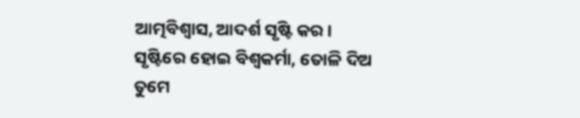ଆତ୍ମବିଶ୍ବାସ, ଆଦର୍ଶ ସୃଷ୍ଟି କର ।
ସୃଷ୍ଟିରେ ହୋଇ ବିଶ୍ୱକର୍ମା, ତୋଳି ଦିଅ
ତୁମେ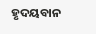ହୃଦୟବାନ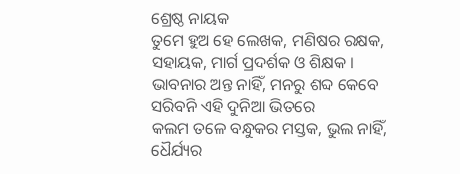ଶ୍ରେଷ୍ଠ ନାୟକ
ତୁମେ ହୁଅ ହେ ଲେଖକ, ମଣିଷର ରକ୍ଷକ,
ସହାୟକ, ମାର୍ଗ ପ୍ରଦର୍ଶକ ଓ ଶିକ୍ଷକ ।
ଭାବନାର ଅନ୍ତ ନାହିଁ, ମନରୁ ଶବ୍ଦ କେବେ
ସରିବନି ଏହି ଦୁନିଆ ଭିତରେ
କଲମ ତଳେ ବନ୍ଧୁକର ମସ୍ତକ, ଭୁଲ ନାହିଁ,
ଧୈର୍ଯ୍ୟର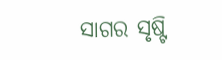ସାଗର ସୃଷ୍ଟି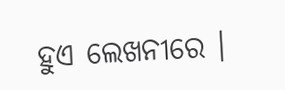ହୁଏ ଲେଖନୀରେ ।